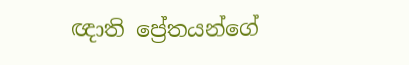ඥාති ප්‍රේතයන්ගේ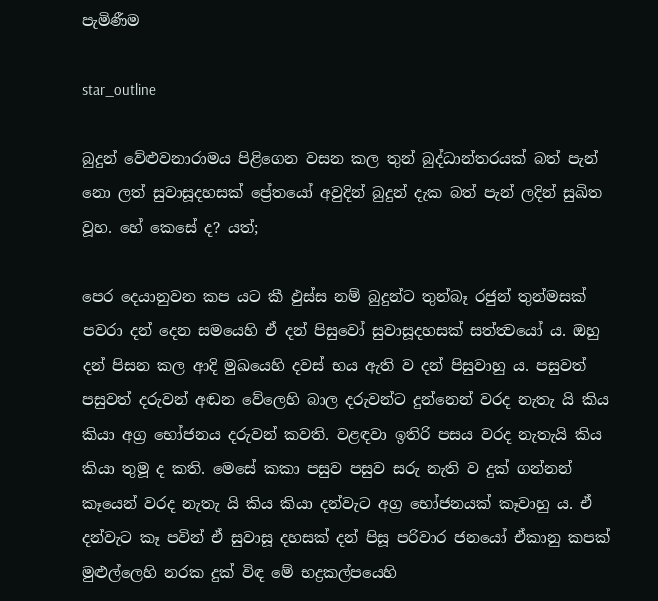පැමිණීම

star_outline

බුදුන් වේළුවනාරාමය පිළිගෙන වසන කල තුන් බුද්ධාන්තරයක් බත් පැන් නො ලත් සුවාසූදහසක් ප්‍රේතයෝ අවුදින් බුදුන් දැක බත් පැන් ලදින් සුඛිත වූහ. හේ කෙසේ ද? යත්;

පෙර දෙයානුවන කප යට කී ඵුස්ස නම් බුදුන්ට තුන්බෑ රජුන් තුන්මසක් පවරා දන් දෙන සමයෙහි ඒ දන් පිසුවෝ සුවාසූදහසක් සත්ත්‍වයෝ ය. ඔහු දන් පිසන කල ආදි මුඛයෙහි දවස් භය ඇති ව දන් පිසුවාහු ය. පසුවත් පසුවත් දරුවන් අඬන වේලෙහි බාල දරුවන්ට දුන්නෙන් වරද නැතැ යි කිය කියා අග්‍ර භෝජනය දරුවන් කවති. වළඳවා ඉතිරි පසය වරද නැතැයි කිය කියා තුමූ ද කති. මෙසේ කකා පසුව පසුව සරු නැති ව දුක් ගන්නන් කෑයෙන් වරද නැතැ යි කිය කියා දන්වැට අග්‍ර භෝජනයක් කෑවාහු ය. ඒ දන්වැට කෑ පවින් ඒ සුවාසූ දහසක් දන් පිසූ පරිවාර ජනයෝ ඒකානු කපක් මුළුල්ලෙහි නරක දුක් විඳ මේ භද්‍රකල්පයෙහි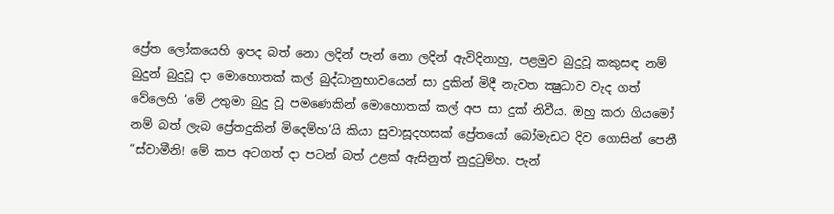ප්‍රේත ලෝකයෙහි ඉපද බත් නො ලදින් පැන් නො ලදින් ඇවිදිනාහු, පළමුව බුදුවූ කකුසඳ නම් බුදුන් බුදුවූ දා මොහොතක් කල් බුද්ධානුභාවයෙන් සා දුකින් මිදී නැවත ක්‍ෂුධාව වැද ගත් වේලෙහි ‘මේ උතුමා බුදු වූ පමණෙකින් මොහොතක් කල් අප සා දුක් නිවීය. ඔහු කරා ගියමෝ නම් බත් ලැබ ප්‍රේතදුකින් මිදෙම්හ’යි කියා සුවාසූදහසක් ප්‍රේතයෝ බෝමැඩට දිව ගොසින් පෙනී “ස්වාමීනි! මේ කප අටගත් දා පටන් බත් උළක් ඇසිනුත් නුදුටුම්හ. පැන්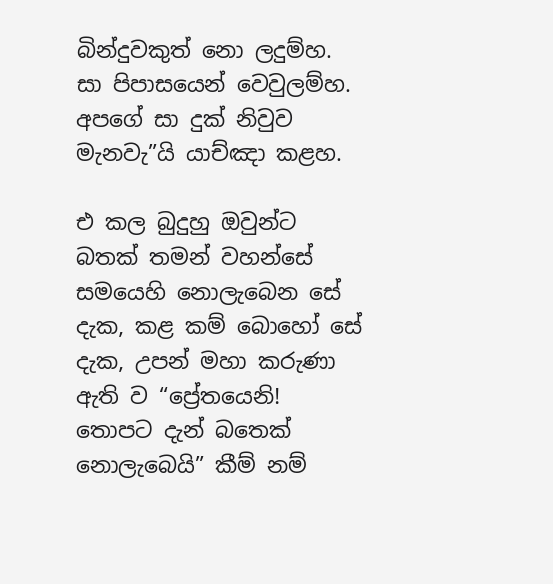බින්දුවකුත් නො ලදුම්හ. සා පිපාසයෙන් වෙවුලම්හ. අපගේ සා දුක් නිවුව මැනවැ”යි යාච්ඤා කළහ.

එ කල බුදුහු ඔවුන්ට බතක් තමන් වහන්සේ සමයෙහි නොලැබෙන සේ දැක, කළ කම් බොහෝ සේ දැක, උපන් මහා කරුණා ඇති ව “ප්‍රේතයෙනි! තොපට දැන් බතෙක් නොලැබෙයි” කීම් නම්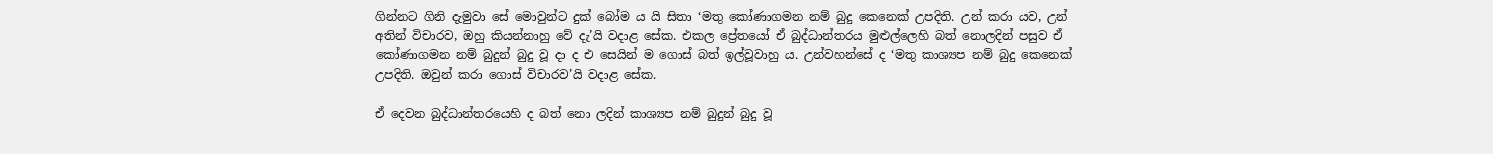ගින්නට ගිනි දැමුවා සේ මොවුන්ට දුක් බෝම ය යි සිතා ‘මතු කෝණාගමන නම් බුදු කෙනෙක් උපදිති. උන් කරා යව, උන් අතින් විචාරව, ඔහු කියන්නාහු වේ දැ’යි වදාළ සේක. එකල ප්‍රේතයෝ ඒ බුද්ධාන්තරය මුළුල්ලෙහි බත් නොලදින් පසුව ඒ කෝණාගමන නම් බුදුන් බුදු වූ දා ද එ සෙයින් ම ගොස් බත් ඉල්වූවාහු ය. උන්වහන්සේ ද ‘මතු කාශ්‍යප නම් බුදු කෙනෙක් උපදිති. ඔවුන් කරා ගොස් විචාරව’යි වදාළ සේක.

ඒ දෙවන බුද්ධාන්තරයෙහි ද බත් නො ලදින් කාශ්‍යප නම් බුදුන් බුදු වූ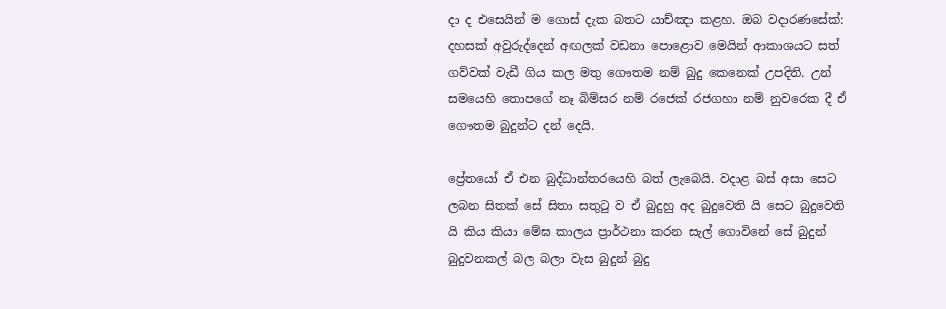දා ද එසෙයින් ම ගොස් දැක බතට යාච්ඤා කළහ. ඔබ වදාරණසේක්: දහසක් අවුරුද්දෙන් අඟලක් වඩනා පොළොව මෙයින් ආකාශයට සත් ගව්වක් වැඩී ගිය කල මතු ගෞතම නම් බුදු කෙනෙක් උපදිති. උන් සමයෙහි තොපගේ නෑ බිම්සර නම් රජෙක් රජගහා නම් නුවරෙක දී ඒ ගෞතම බුදුන්ට දන් දෙයි.

ප්‍රේතයෝ ඒ එන බුද්ධාන්තරයෙහි බත් ලැබෙයි. වදාළ බස් අසා සෙට ලබන සිතක් සේ සිතා සතුටු ව ඒ බුදුහු අද බුදුවෙති යි සෙට බුදුවෙති යි කිය කියා මේඝ කාලය ප්‍රාර්ථනා කරන සැල් ගොවිනේ සේ බුදුන් බුදුවනකල් බල බලා වැස බුදුන් බුදු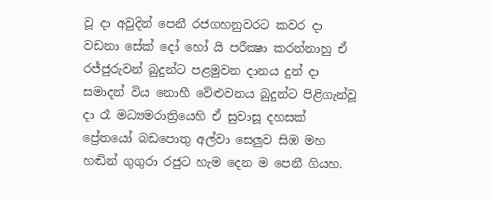වූ දා අවුදින් පෙනී රජගහනුවරට කවර දා වඩනා සේක් දෝ හෝ යි පරීක්‍ෂා කරන්නාහු ඒ රජ්ජුරුවන් බුදුන්ට පළමුවන දානය දුන් දා සමාදන් විය නොහී වේළුවනය බුදුන්ට පිළිගැන්වූ දා රෑ මධ්‍යමරාත්‍රියෙහි ඒ සුවාසූ දහසක් ප්‍රේතයෝ බඩපොතු අල්වා සෙලුව සිඹ මහ හඬින් ගුගුරා රජුට හැම දෙන ම පෙනී ගියහ.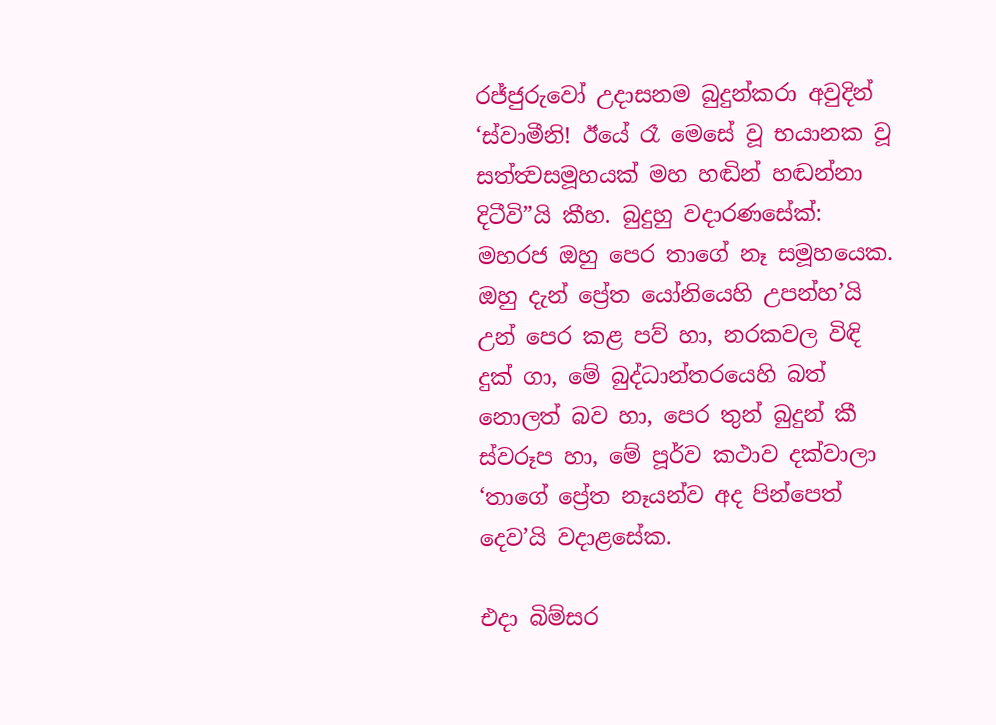රජ්ජුරුවෝ උදාසනම බුදුන්කරා අවුදින් ‘ස්වාමීනි! ඊයේ රෑ මෙසේ වූ භයානක වූ සත්ත්‍වසමූහයක් මහ හඬින් හඬන්නා දිටීවි”යි කීහ. බුදුහු වදාරණසේක්: මහරජ ඔහු පෙර තාගේ නෑ සමූහයෙක. ඔහු දැන් ප්‍රේත යෝනියෙහි උපන්හ’යි උන් පෙර කළ පව් හා, නරකවල විඳි දුක් ගා, මේ බුද්ධාන්තරයෙහි බත් නොලත් බව හා, පෙර තුන් බුදුන් කී ස්වරූප හා, මේ පූර්ව කථාව දක්වාලා ‘තාගේ ප්‍රේත නෑයන්ව අද පින්පෙත් දෙව’යි වදාළසේක.

එදා බිම්සර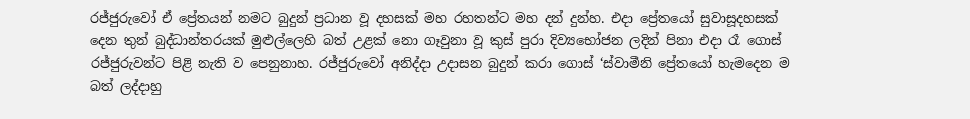රජ්ජුරුවෝ ඒ ප්‍රේතයන් නමට බුදුන් ප්‍රධාන වූ දහසක් මහ රහතන්ට මහ දන් දුන්හ. එදා ප්‍රේතයෝ සුවාසූදහසක් දෙන තුන් බුද්ධාන්තරයක් මුළුල්ලෙහි බත් උළක් නො ගෑවුනා වූ කුස් පුරා දිව්‍යභෝජන ලදින් පිනා එදා රෑ ගොස් රජ්ජුරුවන්ට පිළි නැති ව පෙනුනාහ. රජ්ජුරුවෝ අනිද්දා උදාසන බුදුන් කරා ගොස් ‘ස්වාමීනි ප්‍රේතයෝ හැමදෙන ම බත් ලද්දාහු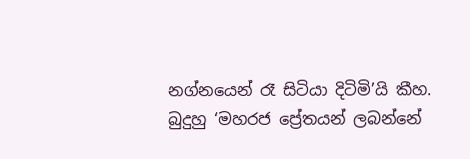නග්නයෙන් රෑ සිටියා දිටිමි’යි කීහ. බුදුහු ‘මහරජ ප්‍රේතයන් ලබන්නේ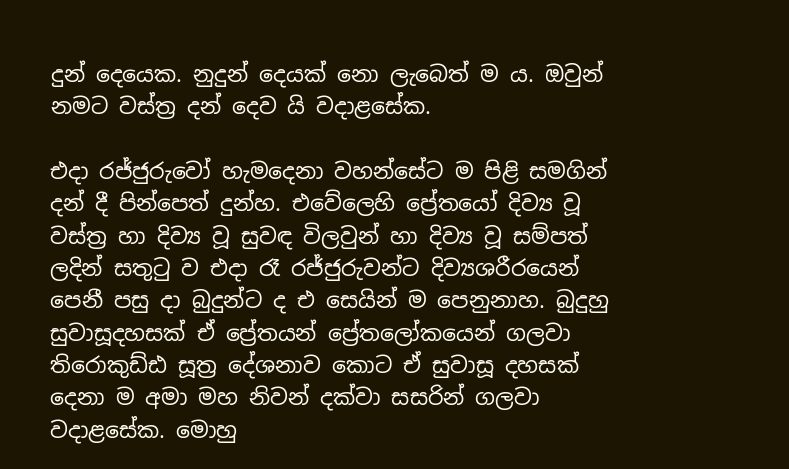දුන් දෙයෙක. නුදුන් දෙයක් නො ලැබෙත් ම ය. ඔවුන් නමට වස්ත්‍ර දන් දෙව යි වදාළසේක.

එදා රජ්ජුරුවෝ හැමදෙනා වහන්සේට ම පිළි සමගින් දන් දී පින්පෙත් දුන්හ. එවේලෙහි ප්‍රේතයෝ දිව්‍ය වූ වස්ත්‍ර හා දිව්‍ය වූ සුවඳ විලවුන් හා දිව්‍ය වූ සම්පත් ලදින් සතුටු ව එදා රෑ රජ්ජුරුවන්ට දිව්‍යශරීරයෙන් පෙනී පසු දා බුදුන්ට ද එ සෙයින් ම පෙනුනාහ. බුදුහු සුවාසූදහසක් ඒ ප්‍රේතයන් ප්‍රේතලෝකයෙන් ගලවා තිරොකුඩ්ඪ සූත්‍ර දේශනාව කොට ඒ සුවාසූ දහසක් දෙනා ම අමා මහ නිවන් දක්වා සසරින් ගලවා වදාළසේක. මොහු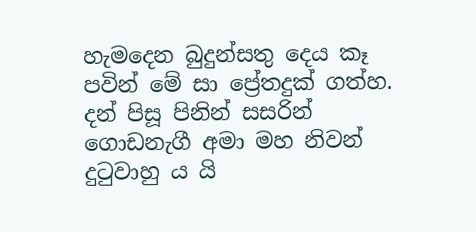හැමදෙන බුදුන්සතු දෙය කෑ පවින් මේ සා ප්‍රේතදුක් ගත්හ. දන් පිසූ පිනින් සසරින් ගොඩනැගී අමා මහ නිවන් දුටුවාහු ය යි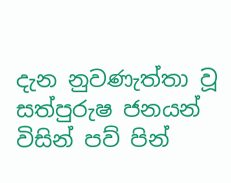දැන නුවණැත්තා වූ සත්පුරුෂ ජනයන් විසින් පව් පින්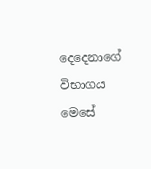දෙදෙනාගේ විභාගය මෙසේ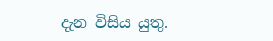දැන විසිය යුතු.